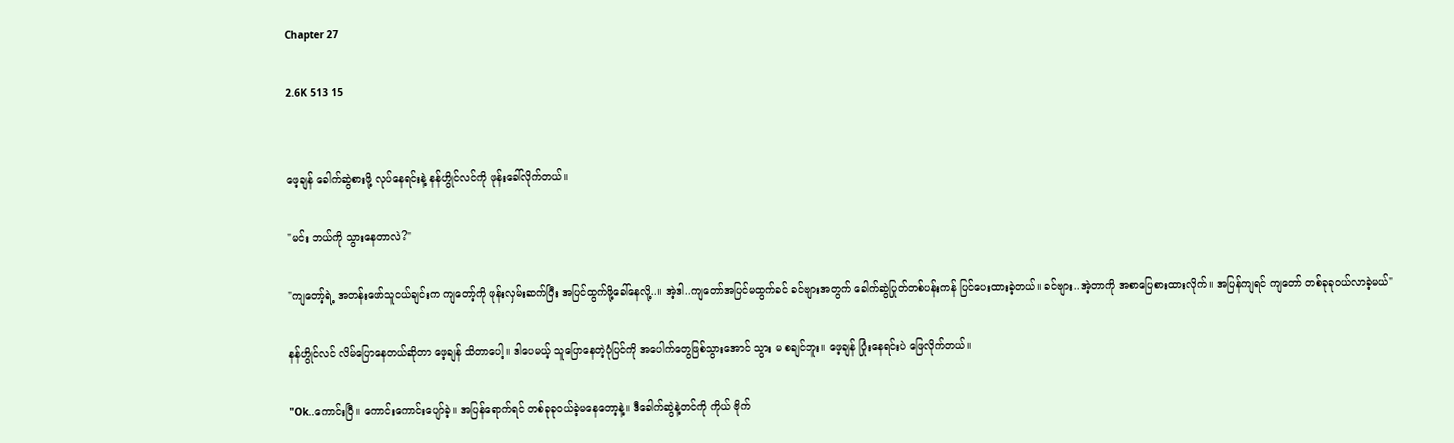Chapter 27

2.6K 513 15


ဖေ့ချန် ခေါက်ဆွဲစားဖို့ လုပ်နေရင်းနဲ့ နန်ဟွိုင်လင်ကို ဖုန်းခေါ်လိုက်တယ်။

"မင်း ဘယ်ကို သွားနေတာလဲ?"

"ကျတော့်ရဲ့ အတန်းဖော်သူငယ်ချင်းက ကျတော့်ကို ဖုန်းလှမ်းဆက်ပြီး အပြင်ထွက်ဖို့ခေါ်နေလို့..။ အဲ့ဒါ..ကျတော်အပြင်မထွက်ခင် ခင်ဗျားအတွက် ခေါက်ဆွဲပြုတ်တစ်ပန်းကန် ပြင်ပေးထားခဲ့တယ်။ ခင်ဗျား..အဲ့တာကို အစာပြေစားထားလိုက်။ အပြန်ကျရင် ကျတော် တစ်ခုခုဝယ်လာခဲ့မယ်"

နန်ဟွိုင်လင် လိမ်ပြောနေတယ်ဆိုတာ ဖေ့ချန် သိတာပေါ့။ ဒါပေမယ့် သူပြောနေတဲ့ပုံပြင်ကို အပေါက်တွေဖြစ်သွားအောင် သွား မ စချင်ဘူး။ ဖေ့ချန် ပြုံးနေရင်းပဲ ဖြေလိုက်တယ်။

"Ok..ကောင်းပြီ။ ကောင်းကောင်းပျော်ခဲ့။ အပြန်ရောက်ရင် တစ်ခုခုဝယ်ခဲ့မနေတော့နဲ့။ ဒီခေါက်ဆွဲနဲ့တင်ကို ကိုယ် ဗိုက်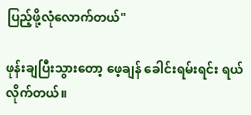ပြည့်ဖို့လုံလောက်တယ်"

ဖုန်းချပြီးသွားတော့ ဖေ့ချန် ခေါင်းရမ်းရင်း ရယ်လိုက်တယ်။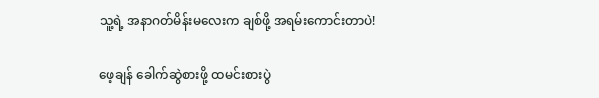သူ့ရဲ့ အနာဂတ်မိန်းမလေးက ချစ်ဖို့ အရမ်းကောင်းတာပဲ!

ဖေ့ချန် ခေါက်ဆွဲစားဖို့ ထမင်းစားပွဲ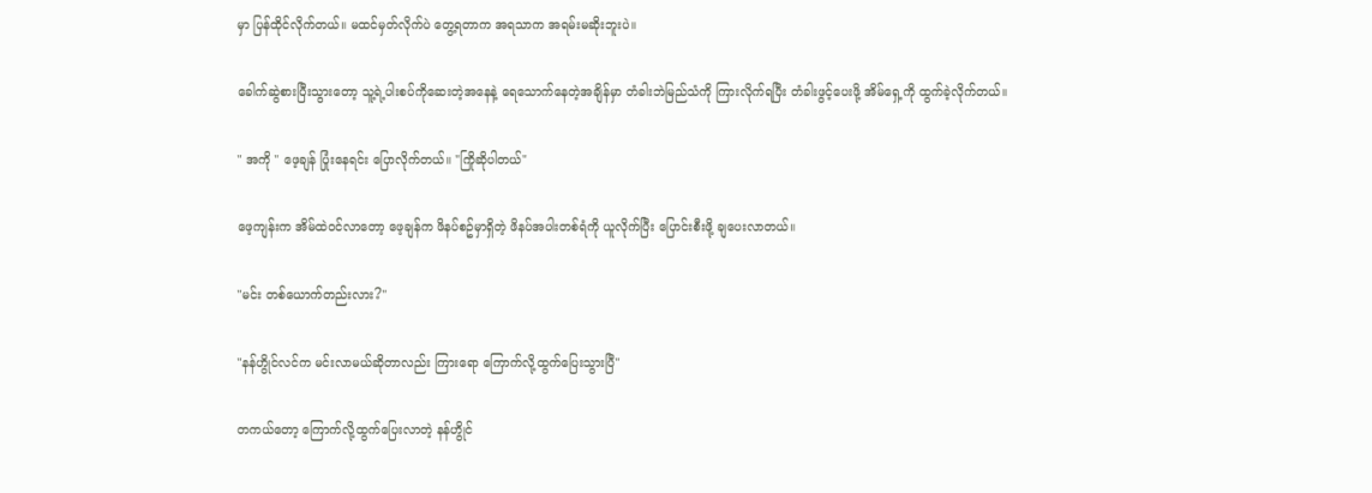မှာ ပြန်ထိုင်လိုက်တယ်။ မထင်မှတ်လိုက်ပဲ တွေ့ရတာက အရသာက အရမ်းမဆိုးဘူးပဲ။

ခေါက်ဆွဲစားပြီးသွားတော့ သူ့ရဲ့ပါးစပ်ကိုဆေးတဲ့အနေနဲ့ ရေသောက်နေတဲ့အချိန်မှာ တံခါးဘဲမြည်သံကို ကြားလိုက်ရပြီး တံခါးဖွင့်ပေးဖို့ အိမ်ရှေ့ကို ထွက်ခဲ့လိုက်တယ်။

" အကို " ဖေ့ချန် ပြုံးနေရင်း ပြောလိုက်တယ်။ "ကြိုဆိုပါတယ်"

ဖေ့ကျန်းက အိမ်ထဲဝင်လာတော့ ဖေ့ချန်က ဖိနပ်စဥ်မှာရှိတဲ့ ဖိနပ်အပါးတစ်ရံကို ယူလိုက်ပြီး ပြောင်းစီးဖို့ ချပေးလာတယ်။

"မင်း တစ်ယောက်တည်းလား?"

"နန်ဟွိုင်လင်က မင်းလာမယ်ဆိုတာလည်း ကြားရော ကြောက်လို့ထွက်ပြေးသွားပြီ"

တကယ်တော့ ကြောက်လို့ထွက်ပြေးလာတဲ့ နန်ဟွိုင်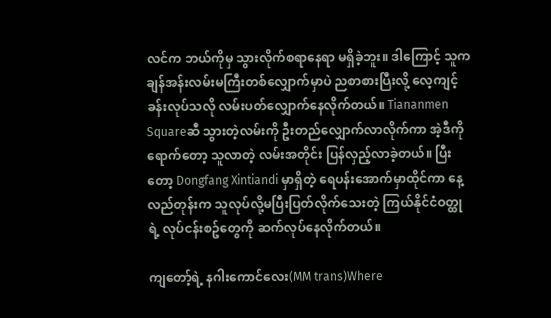လင်က ဘယ်ကိုမှ သွားလိုက်စရာနေရာ မရှိခဲ့ဘူး။ ဒါကြောင့် သူက ချန်အန်းလမ်းမကြီးတစ်လျှောက်မှာပဲ ညစာစားပြီးလို့ လေ့ကျင့်ခန်းလုပ်သလို လမ်းပတ်လျှောက်နေလိုက်တယ်။ Tiananmen Squareဆီ သွားတဲ့လမ်းကို ဦးတည်လျှောက်လာလိုက်ကာ အဲ့ဒီကိုရောက်တော့ သူလာတဲ့ လမ်းအတိုင်း ပြန်လှည့်လာခဲ့တယ်။ ပြီးတော့ Dongfang Xintiandi မှာရှိတဲ့ ရေပန်းအောက်မှာထိုင်ကာ နေ့လည်တုန်းက သူလုပ်လို့မပြီးပြတ်လိုက်သေးတဲ့ ကြယ်နိုင်ငံဝတ္ထုရဲ့ လုပ်ငန်းစဥ်တွေကို ဆက်လုပ်နေလိုက်တယ်။

ကျတော့်ရဲ့ နဂါးကောင်လေး(MM trans)Where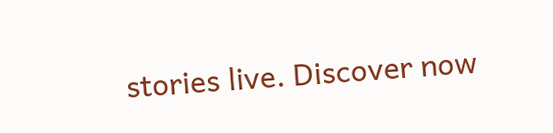stories live. Discover now